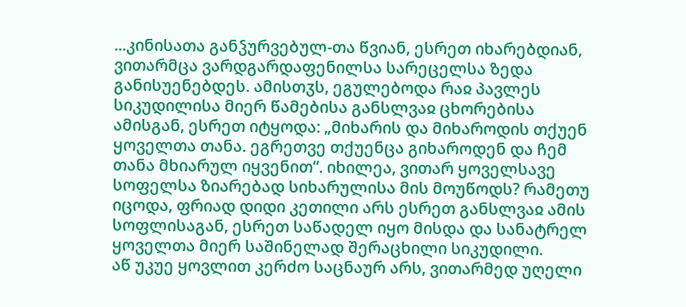...კინისათა განჴურვებულ-თა წვიან, ესრეთ იხარებდიან, ვითარმცა ვარდგარდაფენილსა სარეცელსა ზედა განისუენებდეს. ამისთჳს, ეგულებოდა რაჲ პავლეს სიკუდილისა მიერ წამებისა განსლვაჲ ცხორებისა ამისგან, ესრეთ იტყოდა: „მიხარის და მიხაროდის თქუენ ყოველთა თანა. ეგრეთვე თქუენცა გიხაროდენ და ჩემ თანა მხიარულ იყვენით“. იხილეა, ვითარ ყოველსავე სოფელსა ზიარებად სიხარულისა მის მოუწოდს? რამეთუ იცოდა, ფრიად დიდი კეთილი არს ესრეთ განსლვაჲ ამის სოფლისაგან, ესრეთ საწადელ იყო მისდა და სანატრელ ყოველთა მიერ საშინელად შერაცხილი სიკუდილი.
აწ უკუე ყოვლით კერძო საცნაურ არს, ვითარმედ უღელი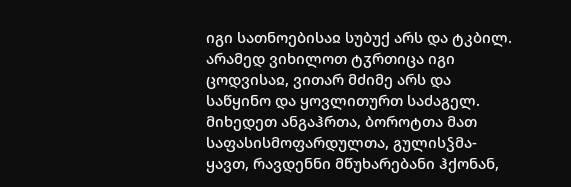იგი სათნოებისაჲ სუბუქ არს და ტკბილ. არამედ ვიხილოთ ტჳრთიცა იგი ცოდვისაჲ, ვითარ მძიმე არს და საწყინო და ყოვლითურთ საძაგელ. მიხედეთ ანგაჰრთა, ბოროტთა მათ საფასისმოფარდულთა, გულისჴმა-ყავთ, რავდენნი მწუხარებანი ჰქონან,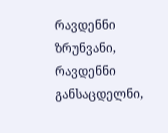რავდენნი ზრუნვანი, რავდენნი განსაცდელნი,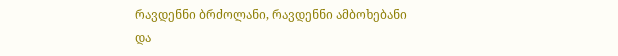რავდენნი ბრძოლანი, რავდენნი ამბოხებანი და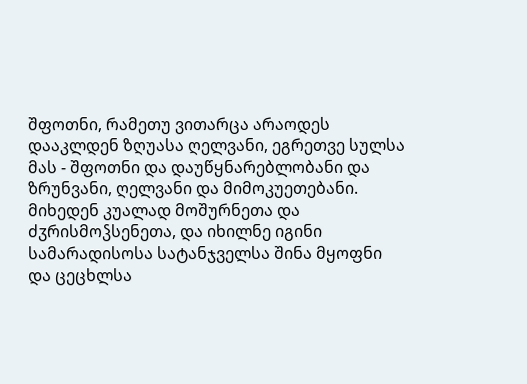შფოთნი, რამეთუ ვითარცა არაოდეს დააკლდენ ზღუასა ღელვანი, ეგრეთვე სულსა მას - შფოთნი და დაუწყნარებლობანი და ზრუნვანი, ღელვანი და მიმოკუეთებანი.
მიხედენ კუალად მოშურნეთა და ძჳრისმოჴსენეთა, და იხილნე იგინი სამარადისოსა სატანჯველსა შინა მყოფნი და ცეცხლსა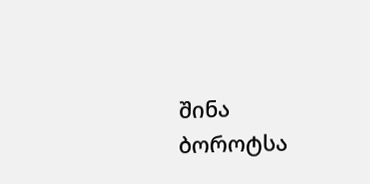შინა ბოროტსა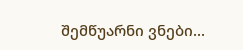შემწუარნი ვნები...